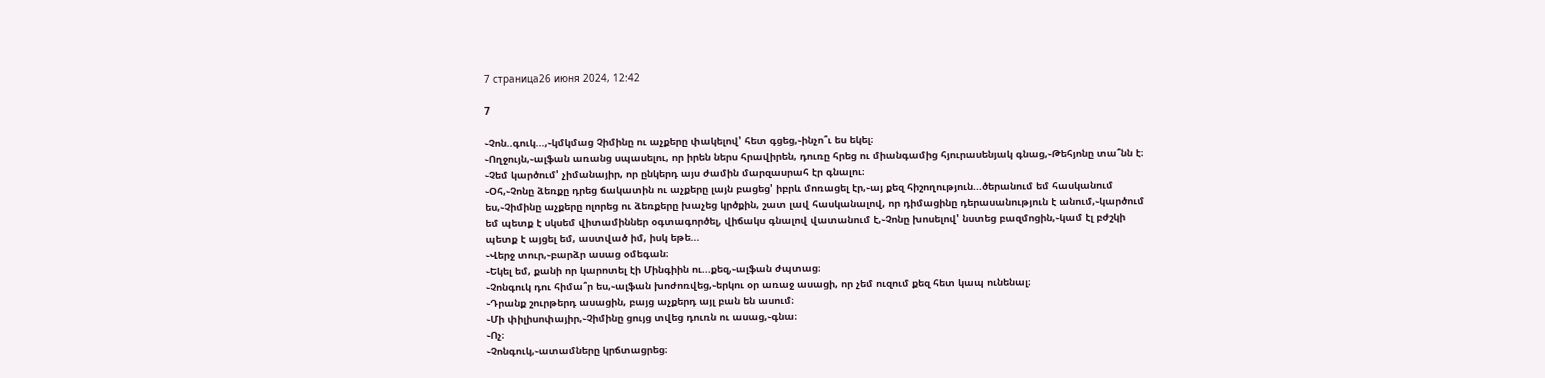7 страница26 июня 2024, 12:42

7

֊Չոն..գուկ...,֊կմկմաց Չիմինը ու աչքերը փակելով' հետ գցեց,֊ինչո՞ւ ես եկել։
֊Ողջույն,֊ալֆան առանց սպասելու, որ իրեն ներս հրավիրեն, դուռը հրեց ու միանգամից հյուրասենյակ գնաց,֊Թեհյոնը տա՞նն է։
֊Չեմ կարծում' չիմանայիր, որ ընկերդ այս ժամին մարզասրահ էր գնալու։
֊Օհ,֊Չոնը ձեռքը դրեց ճակատին ու աչքերը լայն բացեց' իբրև մոռացել էր,֊այ քեզ հիշողություն...ծերանում եմ հասկանում ես,֊Չիմինը աչքերը ոլորեց ու ձեռքերը խաչեց կրծքին, շատ լավ հասկանալով, որ դիմացինը դերասանություն է անում,֊կարծում եմ պետք է սկսեմ վիտամիններ օգտագործել, վիճակս գնալով վատանում է,֊Չոնը խոսելով' նստեց բազմոցին,֊կամ էլ բժշկի պետք է այցել եմ, աստված իմ, իսկ եթե...
֊Վերջ տուր,֊բարձր ասաց օմեգան։
֊Եկել եմ, քանի որ կարոտել էի Մինգիին ու...քեզ,֊ալֆան ժպտաց։
֊Չոնգուկ դու հիմա՞ր ես,֊ալֆան խոժոռվեց,֊երկու օր առաջ ասացի, որ չեմ ուզում քեզ հետ կապ ունենալ։
֊Դրանք շուրթերդ ասացին, բայց աչքերդ այլ բան են ասում։
֊Մի փիլիսոփայիր,֊Չիմինը ցույց տվեց դուռն ու ասաց,֊գնա։
֊Ոչ։
֊Չոնգուկ,֊ատամները կրճտացրեց։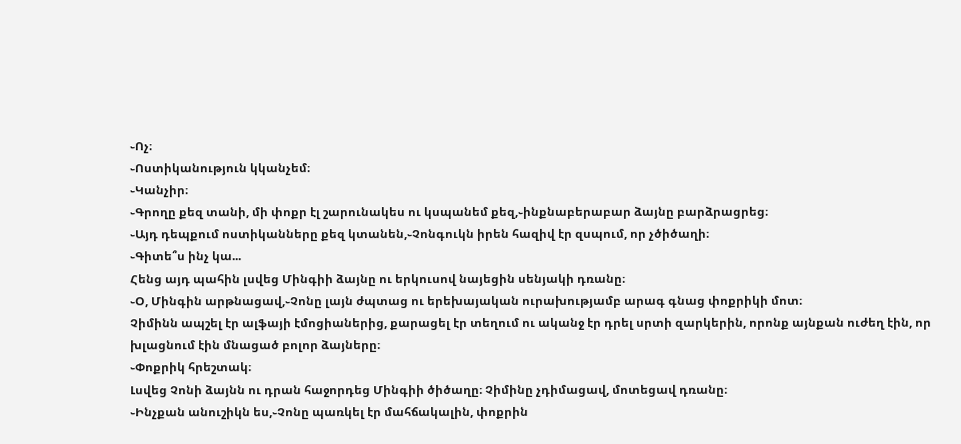֊Ոչ։
֊Ոստիկանություն կկանչեմ։
֊Կանչիր։
֊Գրողը քեզ տանի, մի փոքր էլ շարունակես ու կսպանեմ քեզ,֊ինքնաբերաբար ձայնը բարձրացրեց։
֊Այդ դեպքում ոստիկանները քեզ կտանեն,֊Չոնգուկն իրեն հազիվ էր զսպում, որ չծիծաղի։
֊Գիտե՞ս ինչ կա...
Հենց այդ պահին լսվեց Մինգիի ձայնը ու երկուսով նայեցին սենյակի դռանը։
֊Օ, Մինգին արթնացավ,֊Չոնը լայն ժպտաց ու երեխայական ուրախությամբ արագ գնաց փոքրիկի մոտ։
Չիմինն ապշել էր ալֆայի էմոցիաներից, քարացել էր տեղում ու ականջ էր դրել սրտի զարկերին, որոնք այնքան ուժեղ էին, որ խլացնում էին մնացած բոլոր ձայները։
֊Փոքրիկ հրեշտակ։
Լսվեց Չոնի ձայնն ու դրան հաջորդեց Մինգիի ծիծաղը։ Չիմինը չդիմացավ, մոտեցավ դռանը։
֊Ինչքան անուշիկն ես,֊Չոնը պառկել էր մահճակալին, փոքրին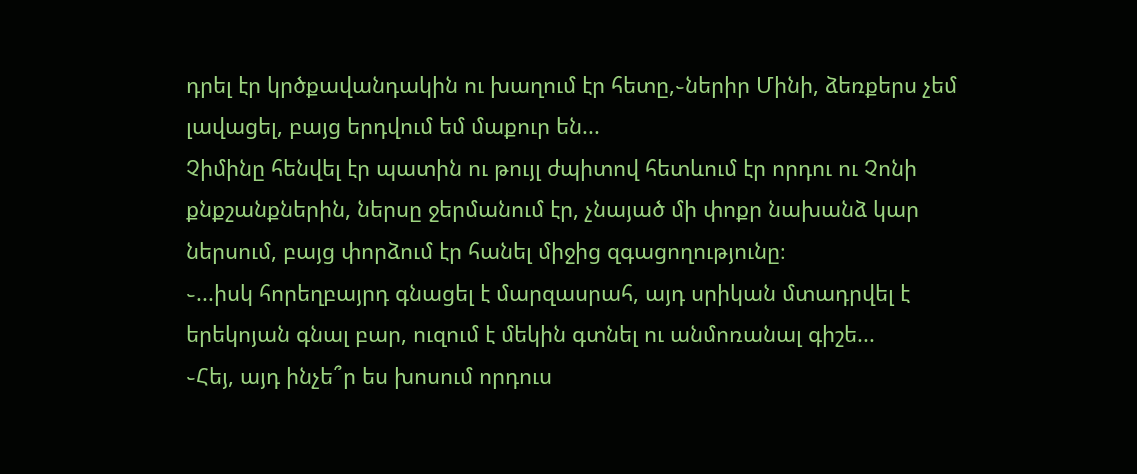դրել էր կրծքավանդակին ու խաղում էր հետը,֊ներիր Մինի, ձեռքերս չեմ լավացել, բայց երդվում եմ մաքուր են...
Չիմինը հենվել էր պատին ու թույլ ժպիտով հետևում էր որդու ու Չոնի քնքշանքներին, ներսը ջերմանում էր, չնայած մի փոքր նախանձ կար ներսում, բայց փորձում էր հանել միջից զգացողությունը։
֊...իսկ հորեղբայրդ գնացել է մարզասրահ, այդ սրիկան մտադրվել է երեկոյան գնալ բար, ուզում է մեկին գտնել ու անմոռանալ գիշե...
֊Հեյ, այդ ինչե՞ր ես խոսում որդուս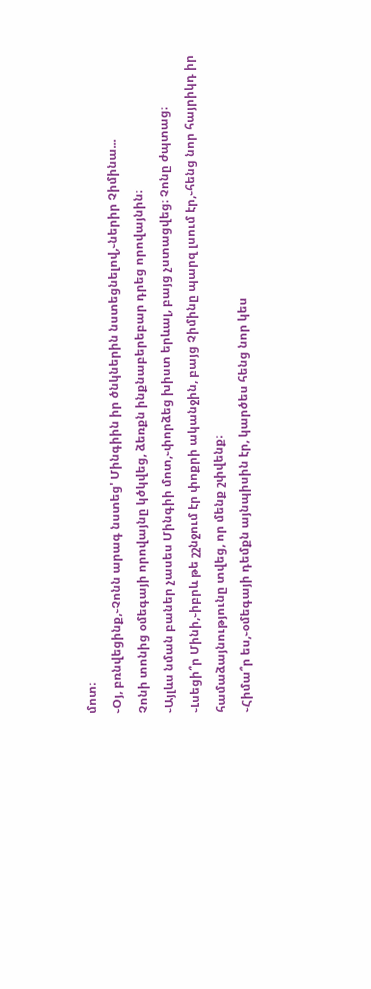մոտ։
֊Օյ, բռնվեցինք,֊Չոնն արագ նստեց' Մինգիին իր ծնկներին նստեցնելով,֊ներիր Չիմինա...
Չոնի տոնից օմեգայի որովայնը կծկվեց, ձեռքն ինքնաբերեբար դրեց որովայնին։
֊Այլևս նման բաներ չասես Մինգիի մոտ,֊փորձեց խիստ երևալ, բայց չստացվեց։ Չոնը ժպտաց։
֊Լսեցի՞ր Մինի,֊իբրև թե շշնջում էր փոքրի ականջին, բայց Չիմինը պարզ լսում էր,֊հենց նոր հայրիկդ իր համաձայնությունը տվեց, որ մենք շփվենք։
֊Հիմա՞ր ես,֊օմեգայի դեմքն այնպիսին էր, կարծես հենց նոր կես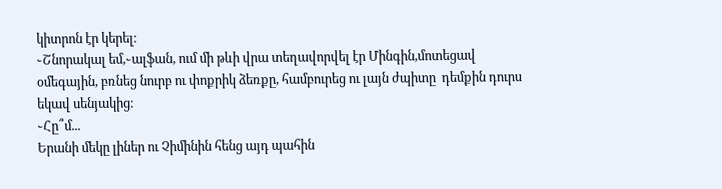կիտրոն էր կերել։
֊Շնորակալ եմ,֊ալֆան, ում մի թևի վրա տեղավորվել էր Մինգին,մոտեցավ օմեգային, բռնեց նուրբ ու փոքրիկ ձեռքը, համբուրեց ու լայն ժպիտը  դեմքին դուրս եկավ սենյակից։
֊Հը՞մ...
Երանի մեկը լիներ ու Չիմինին հենց այդ պահին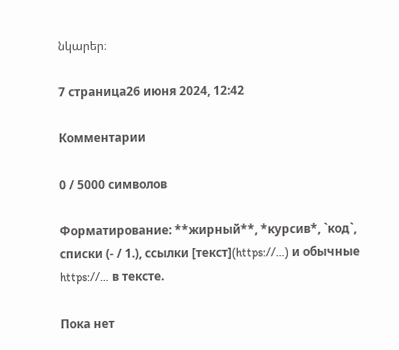նկարեր։

7 страница26 июня 2024, 12:42

Комментарии

0 / 5000 символов

Форматирование: **жирный**, *курсив*, `код`, списки (- / 1.), ссылки [текст](https://…) и обычные https://… в тексте.

Пока нет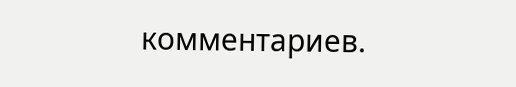комментариев.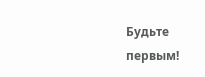Будьте первым!